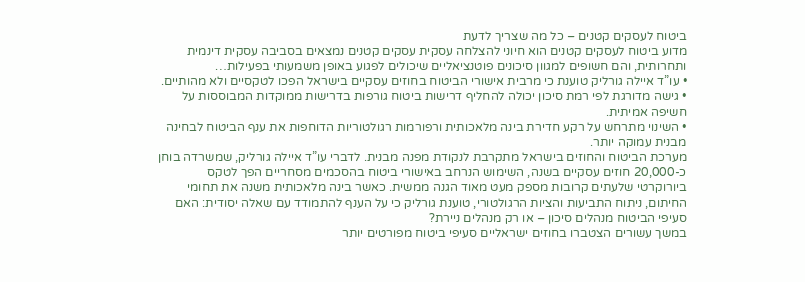ביטוח לעסקים קטנים – כל מה שצריך לדעת
מדוע ביטוח לעסקים קטנים הוא חיוני להצלחה עסקית עסקים קטנים נמצאים בסביבה עסקית דינמית ותחרותית, והם חשופים למגוון סיכונים פוטנציאליים שיכולים לפגוע באופן משמעותי בפעילות…
• עו”ד איילה גורליק טוענת כי מרבית אישורי הביטוח בחוזים עסקיים בישראל הפכו לטקסיים ולא מהותיים.
• גישה מדורגת לפי רמת סיכון יכולה להחליף דרישות ביטוח גורפות בדרישות ממוקדות המבוססות על חשיפה אמיתית.
• השינוי מתרחש על רקע חדירת בינה מלאכותית ורפורמות רגולטוריות הדוחפות את ענף הביטוח לבחינה מבנית עמוקה יותר.
מערכת הביטוח והחוזים בישראל מתקרבת לנקודת מפנה מבנית. לדברי עו”ד איילה גורליק, שמשרדה בוחן כ-20,000 חוזים עסקיים בשנה, השימוש הנרחב באישורי ביטוח בהסכמים מסחריים הפך לטקס ביורוקרטי שלעתים קרובות מספק מעט מאוד הגנה ממשית. כאשר בינה מלאכותית משנה את תחומי החיתום, ניתוח התביעות והציות הרגולטורי, טוענת גורליק כי על הענף להתמודד עם שאלה יסודית: האם סעיפי הביטוח מנהלים סיכון – או רק מנהלים ניירת?
במשך עשורים הצטברו בחוזים ישראליים סעיפי ביטוח מפורטים יותר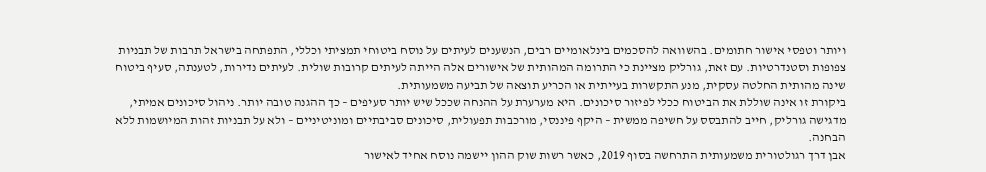ויותר וטפסי אישור חתומים. בהשוואה להסכמים בינלאומיים רבים, הנשענים לעיתים על נוסח ביטוחי תמציתי וכללי, התפתחה בישראל תרבות של תבניות צפופות וסטנדרטיות. עם זאת, גורליק מציינת כי התרומה המהותית של אישורים אלה הייתה לעיתים קרובות שולית. לעיתים נדירות, לטענתה, סעיף ביטוח שינה מהותית החלטה עסקית, מנע התקשרות בעייתית או הכריע תוצאה של תביעה משמעותית.
ביקורת זו אינה שוללת את הביטוח ככלי לפיזור סיכונים. היא מערערת על ההנחה שככל שיש יותר סעיפים – כך ההגנה טובה יותר. ניהול סיכונים אמיתי, מדגישה גורליק, חייב להתבסס על חשיפה ממשית – היקף פיננסי, מורכבות תפעולית, סיכונים סביבתיים ומוניטיניים – ולא על תבניות זהות המיושמות ללא הבחנה.
אבן דרך רגולטורית משמעותית התרחשה בסוף 2019, כאשר רשות שוק ההון יישמה נוסח אחיד לאישור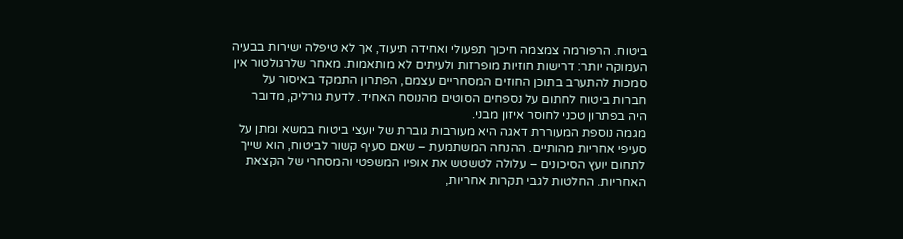ביטוח. הרפורמה צמצמה חיכוך תפעולי ואחידה תיעוד, אך לא טיפלה ישירות בבעיה העמוקה יותר: דרישות חוזיות מופרזות ולעיתים לא מותאמות. מאחר שלרגולטור אין סמכות להתערב בתוכן החוזים המסחריים עצמם, הפתרון התמקד באיסור על חברות ביטוח לחתום על נספחים הסוטים מהנוסח האחיד. לדעת גורליק, מדובר היה בפתרון טכני לחוסר איזון מבני.
מגמה נוספת המעוררת דאגה היא מעורבות גוברת של יועצי ביטוח במשא ומתן על סעיפי אחריות מהותיים. ההנחה המשתמעת – שאם סעיף קשור לביטוח, הוא שייך לתחום יועץ הסיכונים – עלולה לטשטש את אופיו המשפטי והמסחרי של הקצאת האחריות. החלטות לגבי תקרות אחריות,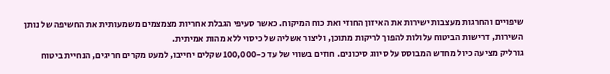שיפויים והחרגות מעצבות ישירות את האיזון החוזי ואת כוח המיקוח. כאשר סעיפי הגבלת אחריות מצמצמים משמעותית את החשיפה של נותן השירות, דרישות הביטוח עלולות להפוך לריקות מתוכן, וליצור אשליה של כיסוי ללא מהות אמיתית.
גורליק מציעה כיול מחדש המבוסס על סיווג סיכונים. חוזים בשווי של עד כ-100,000 שקלים יחייבו, למעט מקרים חריגים, הנחיית ביטוח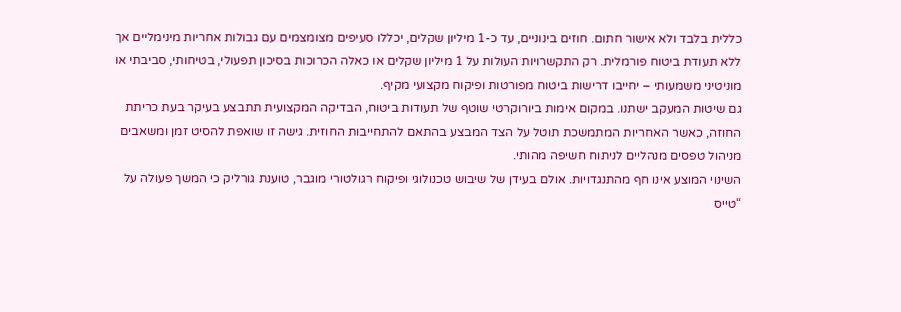כללית בלבד ולא אישור חתום. חוזים בינוניים, עד כ-1 מיליון שקלים, יכללו סעיפים מצומצמים עם גבולות אחריות מינימליים אך ללא תעודת ביטוח פורמלית. רק התקשרויות העולות על 1 מיליון שקלים או כאלה הכרוכות בסיכון תפעולי, בטיחותי, סביבתי או מוניטיני משמעותי – יחייבו דרישות ביטוח מפורטות ופיקוח מקצועי מקיף.
גם שיטות המעקב ישתנו. במקום אימות ביורוקרטי שוטף של תעודות ביטוח, הבדיקה המקצועית תתבצע בעיקר בעת כריתת החוזה, כאשר האחריות המתמשכת תוטל על הצד המבצע בהתאם להתחייבות החוזית. גישה זו שואפת להסיט זמן ומשאבים מניהול טפסים מנהליים לניתוח חשיפה מהותי.
השינוי המוצע אינו חף מהתנגדויות. אולם בעידן של שיבוש טכנולוגי ופיקוח רגולטורי מוגבר, טוענת גורליק כי המשך פעולה על “טייס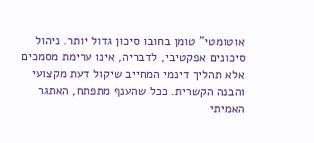אוטומטי” טומן בחובו סיכון גדול יותר. ניהול סיכונים אפקטיבי, לדבריה, אינו ערימת מסמכים אלא תהליך דינמי המחייב שיקול דעת מקצועי והבנה הקשרית. ככל שהענף מתפתח, האתגר האמיתי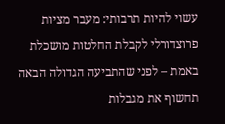עשוי להיות תרבותי: מעבר מציות פרוצדורלי לקבלת החלטות מושכלת באמת – לפני שהתביעה הגדולה הבאה תחשוף את מגבלות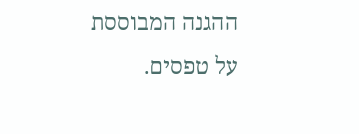ההגנה המבוססת על טפסים.